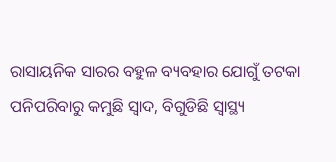ରାସାୟନିକ ସାରର ବହୁଳ ବ୍ୟବହାର ଯୋଗୁଁ ତଟକା ପନିପରିବାରୁ କମୁଛି ସ୍ୱାଦ, ବିଗୁଡିଛି ସ୍ୱାସ୍ଥ୍ୟ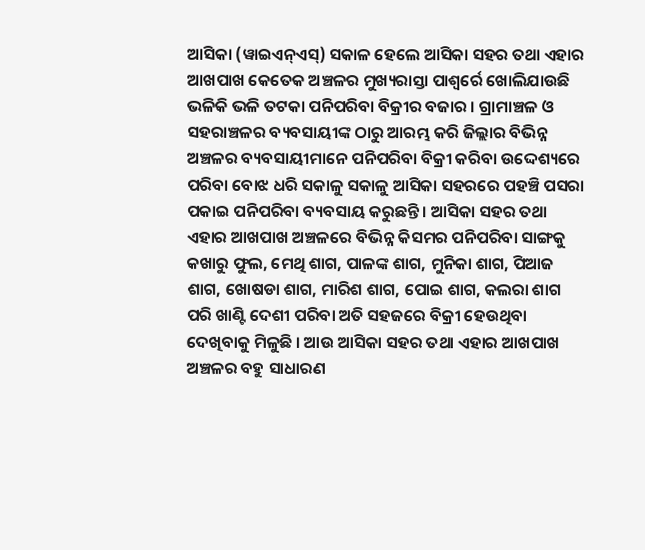ଆସିକା (ୱାଇଏନ୍ଏସ୍) ସକାଳ ହେଲେ ଆସିକା ସହର ତଥା ଏହାର ଆଖପାଖ କେତେକ ଅଞ୍ଚଳର ମୁଖ୍ୟରାସ୍ତା ପାଶ୍ୱର୍ରେ ଖୋଲିଯାଉଛି ଭଳିକି ଭଳି ତଟକା ପନିପରିବା ବିକ୍ରୀର ବଜାର । ଗ୍ରାମାଞ୍ଚଳ ଓ ସହରାଞ୍ଚଳର ବ୍ୟବସାୟୀଙ୍କ ଠାରୁ ଆରମ୍ଭ କରି ଜିଲ୍ଲାର ବିଭିନ୍ନ ଅଞ୍ଚଳର ବ୍ୟବସାୟୀମାନେ ପନିପରିବା ବିକ୍ରୀ କରିବା ଉଦ୍ଦେଶ୍ୟରେ ପରିବା ବୋଝ ଧରି ସକାଳୁ ସକାଳୁ ଆସିକା ସହରରେ ପହଞ୍ଚି ପସରା ପକାଇ ପନିପରିବା ବ୍ୟବସାୟ କରୁଛନ୍ତି । ଆସିକା ସହର ତଥା ଏହାର ଆଖପାଖ ଅଞ୍ଚଳରେ ବିଭିନ୍ନ କିସମର ପନିପରିବା ସାଙ୍ଗକୁ କଖାରୁ ଫୁଲ, ମେଥି ଶାଗ, ପାଳଙ୍କ ଶାଗ, ମୁନିକା ଶାଗ, ପିଆଜ ଶାଗ, ଖୋଷଡା ଶାଗ, ମାରିଶ ଶାଗ, ପୋଇ ଶାଗ, କଲରା ଶାଗ ପରି ଖାଣ୍ଟି ଦେଶୀ ପରିବା ଅତି ସହଜରେ ବିକ୍ରୀ ହେଉଥିବା ଦେଖିବାକୁ ମିଳୁଛି । ଆଉ ଆସିକା ସହର ତଥା ଏହାର ଆଖପାଖ ଅଞ୍ଚଳର ବହୁ ସାଧାରଣ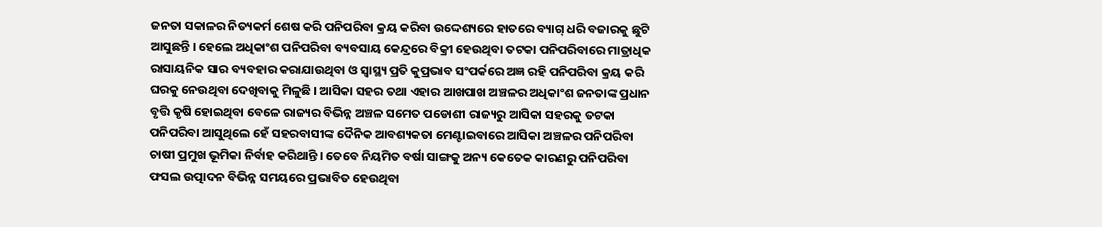ଜନତା ସକାଳର ନିତ୍ୟକର୍ମ ଶେଷ କରି ପନିପରିବା କ୍ରୟ କରିବା ଉଦ୍ଦେଶ୍ୟରେ ହାତରେ ବ୍ୟାଗ୍ ଧରି ବଜାରକୁ ଛୁଟି ଆସୁଛନ୍ତି । ହେଲେ ଅଧିକାଂଶ ପନିପରିବା ବ୍ୟବସାୟ କେନ୍ଦ୍ରରେ ବିକ୍ରୀ ହେଉଥିବା ତଟକା ପନିପରିବାରେ ମାତ୍ରାଧିକ ରାସାୟନିକ ସାର ବ୍ୟବହାର କରାଯାଉଥିବା ଓ ସ୍ୱାସ୍ଥ୍ୟ ପ୍ରତି କୁପ୍ରଭାବ ସଂପର୍କରେ ଅଜ୍ଞ ରହି ପନିପରିବା କ୍ରୟ କରି ଘରକୁ ନେଉଥିବା ଦେଖିବାକୁ ମିଳୁଛି । ଆସିକା ସହର ତଥା ଏହାର ଆଖପାଖ ଅଞ୍ଚଳର ଅଧିକାଂଶ ଜନତାଙ୍କ ପ୍ରଧାନ ବୃତ୍ତି କୃଷି ହୋଇଥିବା ବେଳେ ରାଜ୍ୟର ବିଭିନ୍ନ ଅଞ୍ଚଳ ସମେତ ପଡୋଶୀ ରାଜ୍ୟରୁ ଆସିକା ସହରକୁ ତଟକା ପନିପରିବା ଆସୁଥିଲେ ହେଁ ସହରବାସୀଙ୍କ ଦୈନିକ ଆବଶ୍ୟକତା ମେଣ୍ଟାଇବାରେ ଆସିକା ଅଞ୍ଚଳର ପନିପରିବା ଚାଷୀ ପ୍ରମୁଖ ଭୂମିକା ନିର୍ବାହ କରିଥାନ୍ତି । ତେବେ ନିୟମିତ ବର୍ଷା ସାଙ୍ଗକୁ ଅନ୍ୟ କେତେକ କାରଣରୁ ପନିପରିବା ଫସଲ ଉତ୍ପାଦନ ବିଭିନ୍ନ ସମୟରେ ପ୍ରଭାବିତ ହେଉଥିବା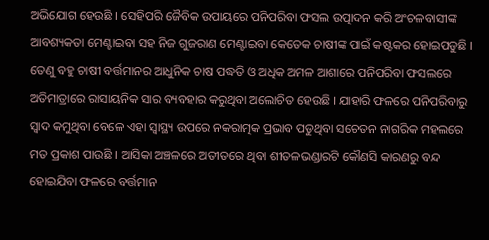ଅଭିଯୋଗ ହେଉଛି । ସେହିପରି ଜୈବିକ ଉପାୟରେ ପନିପରିବା ଫସଲ ଉତ୍ପାଦନ କରି ଅଂଚଳବାସୀଙ୍କ ଆବଶ୍ୟକତା ମେଣ୍ଟାଇବା ସହ ନିଜ ଗୁଜରାଣ ମେଣ୍ଟାଇବା କେତେକ ଚାଷୀଙ୍କ ପାଇଁ କଷ୍ଟକର ହୋଇପଡୁଛି । ତେଣୁ ବହୁ ଚାଷୀ ବର୍ତ୍ତମାନର ଆଧୁନିକ ଚାଷ ପଦ୍ଧତି ଓ ଅଧିକ ଅମଳ ଆଶାରେ ପନିପରିବା ଫସଲରେ ଅତିମାତ୍ରାରେ ରାସାୟନିକ ସାର ବ୍ୟବହାର କରୁଥିବା ଅଲୋଚିତ ହେଉଛି । ଯାହାରି ଫଳରେ ପନିପରିବାରୁ ସ୍ୱାଦ କମୁଥିବା ବେଳେ ଏହା ସ୍ୱାସ୍ଥ୍ୟ ଉପରେ ନକରାତ୍ମକ ପ୍ରଭାବ ପଡୁଥିବା ସଚେତନ ନାଗରିକ ମହଲରେ ମତ ପ୍ରକାଶ ପାଉଛି । ଆସିକା ଅଞ୍ଚଳରେ ଅତୀତରେ ଥିବା ଶୀତଳଭଣ୍ଡାରଟି କୌଣସି କାରଣରୁ ବନ୍ଦ ହୋଇଯିବା ଫଳରେ ବର୍ତ୍ତମାନ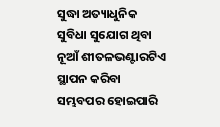ସୁଦ୍ଧା ଅତ୍ୟାଧୁନିକ ସୁବିଧା ସୁଯୋଗ ଥିବା ନୂଆଁ ଶୀତଳଭଣ୍ଟାରଟିଏ ସ୍ଥାପନ କରିବା ସମ୍ଭବପର ହୋଇପାରି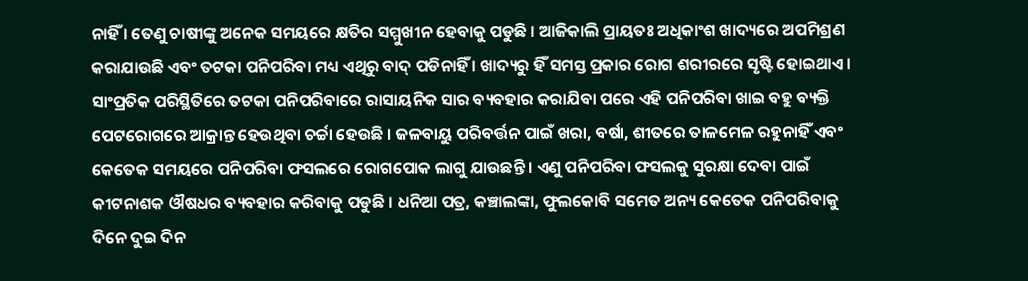ନାହିଁ । ତେଣୁ ଚାଷୀଙ୍କୁ ଅନେକ ସମୟରେ କ୍ଷତିର ସମ୍ମୁଖୀନ ହେବାକୁ ପଡୁଛି । ଆଜିକାଲି ପ୍ରାୟତଃ ଅଧିକାଂଶ ଖାଦ୍ୟରେ ଅପମିଶ୍ରଣ କରାଯାଉଛି ଏବଂ ତଟକା ପନିପରିବା ମଧ୍ୟ ଏଥିରୁ ବାଦ୍ ପଡିନାହିଁ । ଖାଦ୍ୟରୁ ହିଁ ସମସ୍ତ ପ୍ରକାର ରୋଗ ଶରୀରରେ ସୃଷ୍ଟି ହୋଇଥାଏ । ସାଂପ୍ରତିକ ପରିସ୍ଥିତିରେ ତଟକା ପନିପରିବାରେ ରାସାୟନିକ ସାର ବ୍ୟବହାର କରାଯିବା ପରେ ଏହି ପନିପରିବା ଖାଇ ବହୁ ବ୍ୟକ୍ତି ପେଟରୋଗରେ ଆକ୍ରାନ୍ତ ହେଉଥିବା ଚର୍ଚ୍ଚା ହେଉଛି । ଜଳବାୟୁ ପରିବର୍ତ୍ତନ ପାଇଁ ଖରା, ବର୍ଷା, ଶୀତରେ ତାଳମେଳ ରହୁନାହିଁ ଏବଂ କେତେକ ସମୟରେ ପନିପରିବା ଫସଲରେ ରୋଗପୋକ ଲାଗୁ ଯାଉଛନ୍ତି । ଏଣୁ ପନିପରିବା ଫସଲକୁ ସୁରକ୍ଷା ଦେବା ପାଇଁ କୀଟନାଶକ ଔଷଧର ବ୍ୟବହାର କରିବାକୁ ପଡୁଛି । ଧନିଆ ପତ୍ର, କଞ୍ଚାଲଙ୍କା, ଫୁଲକୋବି ସମେତ ଅନ୍ୟ କେତେକ ପନିପରିବାକୁ ଦିନେ ଦୁଇ ଦିନ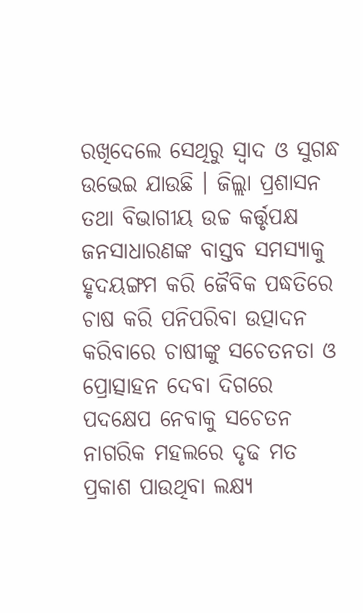ରଖିଦେଲେ ସେଥିରୁ ସ୍ୱାଦ ଓ ସୁଗନ୍ଧ ଉଭେଇ ଯାଉଛି । ଜିଲ୍ଲା ପ୍ରଶାସନ ତଥା ବିଭାଗୀୟ ଉଚ୍ଚ କର୍ତ୍ତୃପକ୍ଷ ଜନସାଧାରଣଙ୍କ ବାସ୍ତବ ସମସ୍ୟାକୁ ହୃଦୟଙ୍ଗମ କରି ଜୈବିକ ପଦ୍ଧତିରେ ଚାଷ କରି ପନିପରିବା ଉତ୍ପାଦନ କରିବାରେ ଚାଷୀଙ୍କୁ ସଚେତନତା ଓ ପ୍ରୋତ୍ସାହନ ଦେବା ଦିଗରେ ପଦକ୍ଷେପ ନେବାକୁ ସଚେତନ ନାଗରିକ ମହଲରେ ଦୃଢ ମତ ପ୍ରକାଶ ପାଉଥିବା ଲକ୍ଷ୍ୟ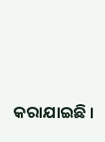କରାଯାଇଛି ।